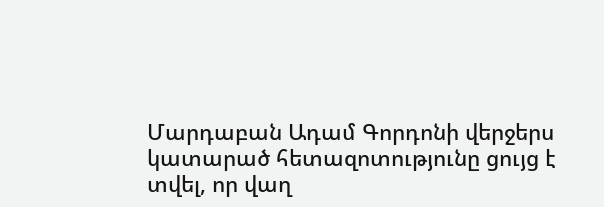Մարդաբան Ադամ Գորդոնի վերջերս կատարած հետազոտությունը ցույց է տվել, որ վաղ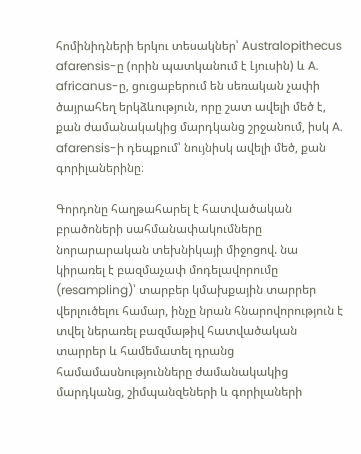հոմինիդների երկու տեսակներ՝ Australopithecus afarensis-ը (որին պատկանում է Լյուսին) և A. africanus-ը, ցուցաբերում են սեռական չափի ծայրահեղ երկձևություն, որը շատ ավելի մեծ է, քան ժամանակակից մարդկանց շրջանում, իսկ A. afarensis-ի դեպքում՝ նույնիսկ ավելի մեծ, քան գորիլաներինը։

Գորդոնը հաղթահարել է հատվածական բրածոների սահմանափակումները նորարարական տեխնիկայի միջոցով. նա կիրառել է բազմաչափ մոդելավորումը (resampling)՝ տարբեր կմախքային տարրեր վերլուծելու համար, ինչը նրան հնարովորություն է տվել ներառել բազմաթիվ հատվածական տարրեր և համեմատել դրանց համամասնությունները ժամանակակից մարդկանց, շիմպանզեների և գորիլաների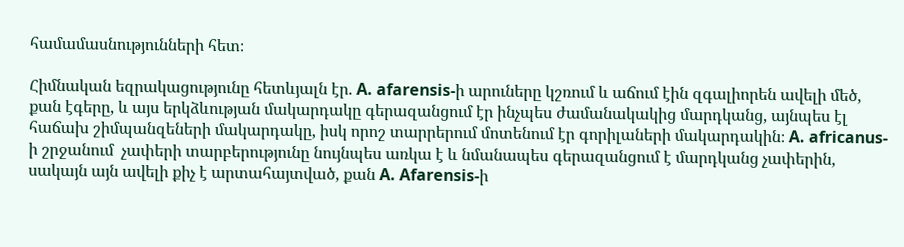համամասնությունների հետ։

Հիմնական եզրակացությունը հետևյալն էր. A. afarensis-ի արուները կշռում և աճում էին զգալիորեն ավելի մեծ, քան էգերը, և այս երկձևության մակարդակը գերազանցում էր ինչպես ժամանակակից մարդկանց, այնպես էլ հաճախ շիմպանզեների մակարդակը, իսկ որոշ տարրերում մոտենում էր գորիլաների մակարդակին։ A. africanus-ի շրջանում  չափերի տարբերությունը նույնպես առկա է և նմանապես գերազանցում է մարդկանց չափերին, սակայն այն ավելի քիչ է արտահայտված, քան A. Afarensis-ի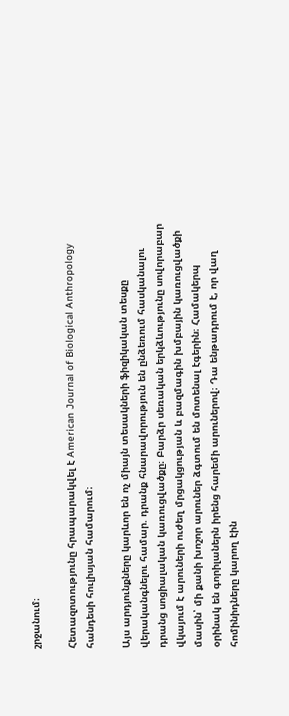շրջանում։

Հետազոտությունը հրապարակվել է American Journal of Biological Anthropology  հանդեսի հուլիսյան համարում։

Այս արդյունքները կարևոր են ոչ միայն տեսակների ֆիզիկական տեսքը վերականգնելու համար. դրանք հնարավորություն են ընձեռում հասկանալու դրանց սոցիալական կառուցվածքը։ Բարձր սեռական երկձևությունը սովորաբար վկայում է արուների ուժեղ մրցակցության և բազմագին խմբային կառուցվածքի մասին՝ մի քանի խոշոր արուներ ձգտում են մոտենալ էգերին։ Համակերպ օրինակ են գորիլաներն իրենց հարեմի արուներով։ Դա ենթադրում է, որ վաղ հոմինիդները կարող էին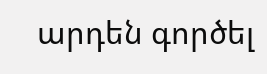արդեն գործել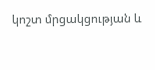կոշտ մրցակցության և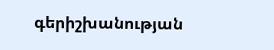գերիշխանության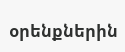օրենքներին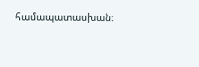համապատասխան։